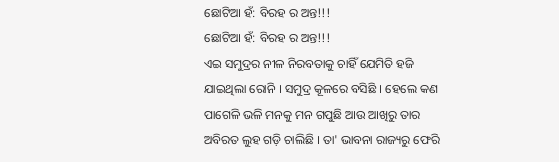ଛୋଟିଆ ହଁ: ବିରହ ର ଅନ୍ତ!!!
ଛୋଟିଆ ହଁ: ବିରହ ର ଅନ୍ତ!!!
ଏଇ ସମୁଦ୍ରର ନୀଳ ନିରବତାକୁ ଚାହିଁ ଯେମିତି ହଜି ଯାଇଥିଲା ରୋନି । ସମୁଦ୍ର କୂଳରେ ବସିଛି । ହେଲେ କଣ ପାଗେଳି ଭଳି ମନକୁ ମନ ଗପୁଛି ଆଉ ଆଖିରୁ ତାର ଅବିରତ ଲୁହ ଗଡ଼ି ଚାଲିଛି । ତା' ଭାବନା ରାଜ୍ୟରୁ ଫେରି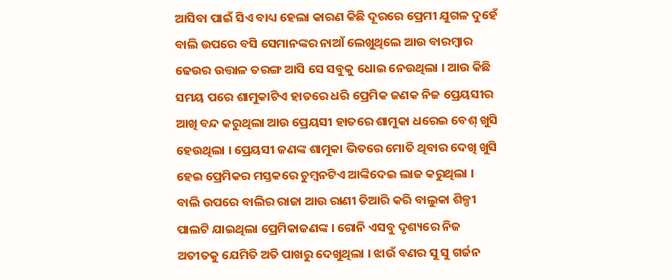ଆସିବା ପାଇଁ ସିଏ ବାଧ୍ୟ ହେଲା କାରଣ କିଛି ଦୂରରେ ପ୍ରେମୀ ଯୁଗଳ ଦୁହେଁ ବାଲି ଉପରେ ବସି ସେମାନଙ୍କର ନାଆଁ ଲେଖୁଥିଲେ ଆଉ ବାରମ୍ବାର ଢେଉର ଉତ୍ତାଳ ତରଙ୍ଗ ଆସି ସେ ସବୁକୁ ଧୋଇ ନେଉଥିଲା । ଆଉ କିଛି ସମୟ ପରେ ଶାମୁକାଟିଏ ହାତରେ ଧରି ପ୍ରେମିକ ଜଣକ ନିଜ ପ୍ରେୟସୀର ଆଖି ବନ୍ଦ କରୁଥିଲା ଆଉ ପ୍ରେୟସୀ ହାତରେ ଶାମୁକା ଧରେଇ ବେଶ୍ ଖୁସି ହେଉଥିଲା । ପ୍ରେୟସୀ ଜଣଙ୍କ ଶାମୁକା ଭିତରେ ମୋତି ଥିବାର ଦେଖି ଖୁସି ହେଇ ପ୍ରେମିକର ମସ୍ତକରେ ଚୁମ୍ବନଟିଏ ଆଙ୍କିଦେଇ ଲାଜ କରୁଥିଲା । ବାଲି ଉପରେ ବାଲିର ରାଜା ଆଉ ରାଣୀ ତିଆରି କରି ବାଲୁକା ଶିଳ୍ପୀ ପାଲଟି ଯାଇଥିଲା ପ୍ରେମିକାଜଣଙ୍କ । ରୋନି ଏସବୁ ଦୃଶ୍ୟରେ ନିଜ ଅତୀତକୁ ଯେମିତି ଅତି ପାଖରୁ ଦେଖୁଥିଲା । ଝାଉଁ ବଣର ସୁ ସୁ ଗର୍ଜନ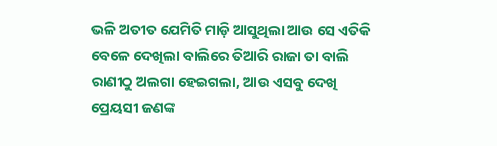ଭଳି ଅତୀତ ଯେମିତି ମାଡ଼ି ଆସୁଥିଲା ଆଉ ସେ ଏତିକି ବେଳେ ଦେଖିଲା ବାଲିରେ ତିଆରି ରାଜା ତା ବାଲି ରାଣୀଠୁ ଅଲଗା ହେଇଗଲା, ଆଉ ଏସବୁ ଦେଖି ପ୍ରେୟସୀ ଜଣଙ୍କ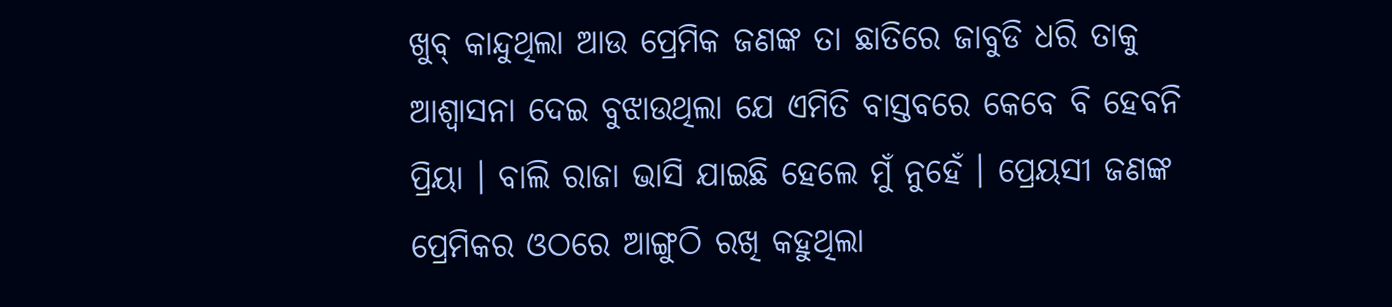ଖୁବ୍ କାନ୍ଦୁଥିଲା ଆଉ ପ୍ରେମିକ ଜଣଙ୍କ ତା ଛାତିରେ ଜାବୁଡି ଧରି ତାକୁ ଆଶ୍ୱାସନା ଦେଇ ବୁଝାଉଥିଲା ଯେ ଏମିତି ବାସ୍ତବରେ କେବେ ବି ହେବନି ପ୍ରିୟା । ବାଲି ରାଜା ଭାସି ଯାଇଛି ହେଲେ ମୁଁ ନୁହେଁ । ପ୍ରେୟସୀ ଜଣଙ୍କ ପ୍ରେମିକର ଓଠରେ ଆଙ୍ଗୁଠି ରଖି କହୁଥିଲା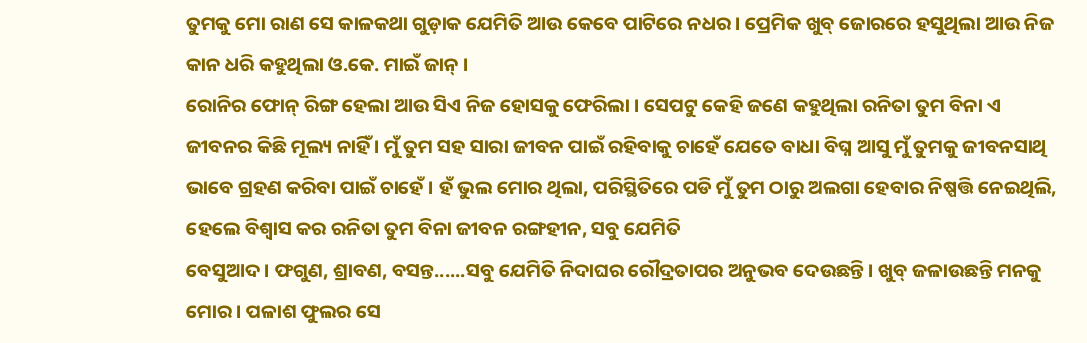ତୁମକୁ ମୋ ରାଣ ସେ କାଳକଥା ଗୁଡ଼ାକ ଯେମିତି ଆଉ କେବେ ପାଟିରେ ନଧର । ପ୍ରେମିକ ଖୁବ୍ ଜୋରରେ ହସୁଥିଲା ଆଉ ନିଜ କାନ ଧରି କହୁଥିଲା ଓ.କେ. ମାଇଁ ଜାନ୍ ।
ରୋନିର ଫୋନ୍ ରିଙ୍ଗ ହେଲା ଆଉ ସିଏ ନିଜ ହୋସକୁ ଫେରିଲା । ସେପଟୁ କେହି ଜଣେ କହୁଥିଲା ରନିତା ତୁମ ବିନା ଏ ଜୀବନର କିଛି ମୂଲ୍ୟ ନାହିଁ । ମୁଁ ତୁମ ସହ ସାରା ଜୀବନ ପାଇଁ ରହିବାକୁ ଚାହେଁ ଯେତେ ବାଧା ବିଘ୍ନ ଆସୁ ମୁଁ ତୁମକୁ ଜୀବନସାଥି ଭାବେ ଗ୍ରହଣ କରିବା ପାଇଁ ଚାହେଁ । ହଁ ଭୁଲ ମୋର ଥିଲା, ପରିସ୍ଥିତିରେ ପଡି ମୁଁ ତୁମ ଠାରୁ ଅଲଗା ହେବାର ନିଷ୍ପତ୍ତି ନେଇଥିଲି, ହେଲେ ବିଶ୍ୱାସ କର ରନିତା ତୁମ ବିନା ଜୀବନ ରଙ୍ଗହୀନ, ସବୁ ଯେମିତି
ବେସୁଆଦ । ଫଗୁଣ, ଶ୍ରାବଣ, ବସନ୍ତ......ସବୁ ଯେମିତି ନିଦାଘର ରୌଦ୍ରତାପର ଅନୁଭବ ଦେଉଛନ୍ତି । ଖୁବ୍ ଜଳାଉଛନ୍ତି ମନକୁ ମୋର । ପଳାଶ ଫୁଲର ସେ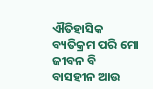ଐତିହାସିକ ବ୍ୟତିକ୍ରମ ପରି ମୋ ଜୀବନ ବି ବାସହୀନ ଆଉ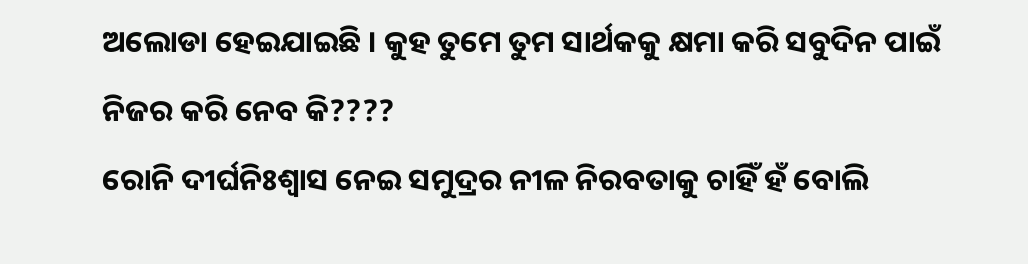ଅଲୋଡା ହେଇଯାଇଛି । କୁହ ତୁମେ ତୁମ ସାର୍ଥକକୁ କ୍ଷମା କରି ସବୁଦିନ ପାଇଁ ନିଜର କରି ନେବ କି????
ରୋନି ଦୀର୍ଘନିଃଶ୍ୱାସ ନେଇ ସମୁଦ୍ରର ନୀଳ ନିରବତାକୁ ଚାହିଁ ହଁ ବୋଲି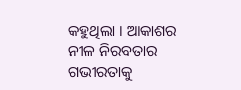କହୁଥିଲା । ଆକାଶର ନୀଳ ନିରବତାର ଗଭୀରତାକୁ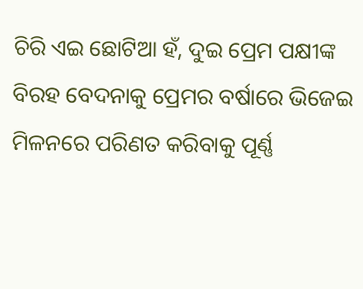ଚିରି ଏଇ ଛୋଟିଆ ହଁ, ଦୁଇ ପ୍ରେମ ପକ୍ଷୀଙ୍କ ବିରହ ବେଦନାକୁ ପ୍ରେମର ବର୍ଷାରେ ଭିଜେଇ ମିଳନରେ ପରିଣତ କରିବାକୁ ପୂର୍ଣ୍ଣ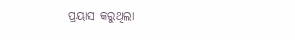ପ୍ରୟାସ କରୁଥିଲା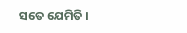ସତେ ଯେମିତି ।